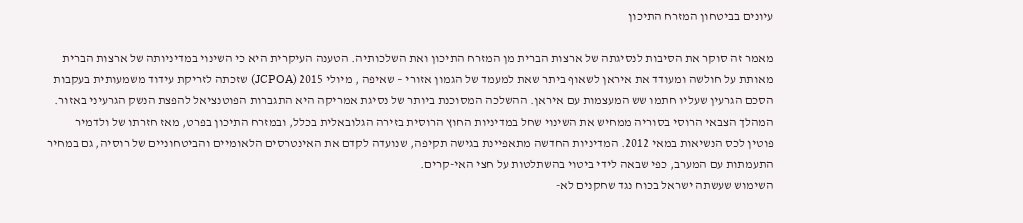עיונים בביטחון המזרח התיכון

מאמר זה סוקר את הסיבות לנסיגתה של ארצות הברית מן המזרח התיכון ואת השלכותיה. הטענה העיקרית היא כי השינוי במדיניותה של ארצות הברית מאותת על חולשה ומעודד את איראן לשאוף ביתר שאת למעמד של הגמון אזורי – שאיפה , מיולי 2015 (JCPOA) שזכתה לזריקת עידוד משמעותית בעקבות הסכם הגרעין שעליו חתמו שש המעצמות עם איראן. ההשלכה המסוכנת ביותר של נסיגת אמריקה היא התגברות הפוטנציאל להפצת הנשק הגרעיני באזור.
המהלך הצבאי הרוסי בסוריה ממחיש את השינוי שחל במדיניות החוץ הרוסית בזירה הגלובאלית בכלל, ובמזרח התיכון בפרט, מאז חזרתו של ולדמיר פוטין לכס הנשיאות במאי 2012. המדיניות החדשה מתאפיינת בגישה תקיפה, שנועדה לקדם את האינטרסים הלאומיים והביטחוניים של רוסיה, גם במחיר התעמתות עם המערב, כפי שבאה לידי ביטוי בהשתלטות על חצי האי-קרים.
השימוש שעשתה ישראל בכוח נגד שחקנים לא-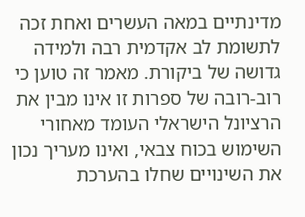מדינתיים במאה העשרים ואחת זכה לתשומת לב אקדמית רבה ולמידה גדושה של ביקורת. מאמר זה טוען כי רוב-רובה של ספרות זו אינו מבין את הרציונל הישראלי העומד מאחורי השימוש בכוח צבאי, ואינו מעריך נכון את השינויים שחלו בהערכת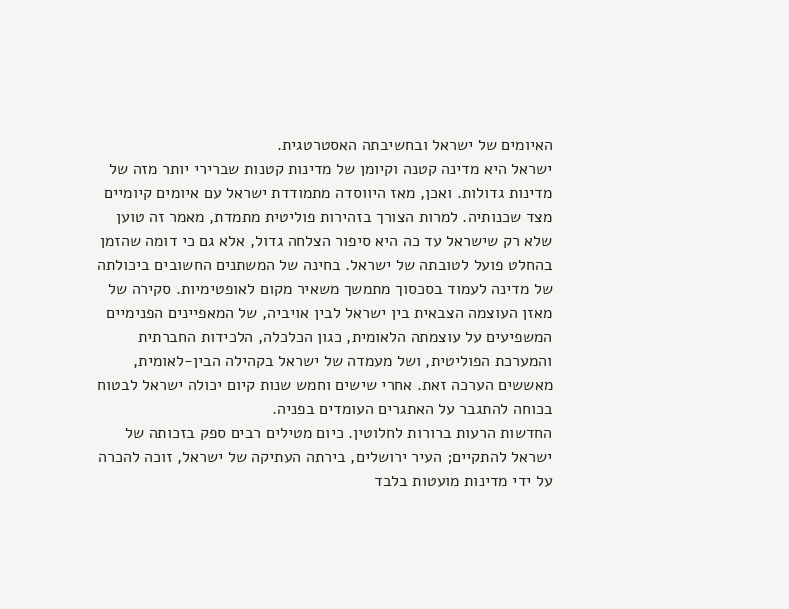האיומים של ישראל ובחשיבתה האסטרטגית.
ישראל היא מדינה קטנה וקיומן של מדינות קטנות שברירי יותר מזה של מדינות גדולות. ואכן, מאז היווסדה מתמודדת ישראל עם איומים קיומיים מצד שכנותיה. למרות הצורך בזהירות פוליטית מתמדת, מאמר זה טוען שלא רק שישראל עד כה היא סיפור הצלחה גדול, אלא גם כי דומה שהזמן בהחלט פועל לטובתה של ישראל. בחינה של המשתנים החשובים ביכולתה של מדינה לעמוד בסכסוך מתמשך משאיר מקום לאופטימיות. סקירה של מאזן העוצמה הצבאית בין ישראל לבין אויביה, של המאפיינים הפנימיים המשפיעים על עוצמתה הלאומית, כגון הכלכלה, הלכידות החברתית והמערכת הפוליטית, ושל מעמדה של ישראל בקהילה הבין-לאומית, מאששים הערכה זאת. אחרי שישים וחמש שנות קיום יכולה ישראל לבטוח בכוחה להתגבר על האתגרים העומדים בפניה.
החדשות הרעות ברורות לחלוטין. כיום מטילים רבים ספק בזכותה של ישראל להתקיים; העיר ירושלים, בירתה העתיקה של ישראל, זוכה להכרה על ידי מדינות מועטות בלבד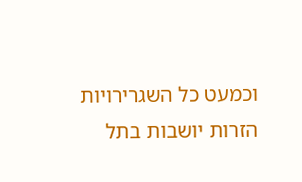וכמעט כל השגרירויות הזרות יושבות בתל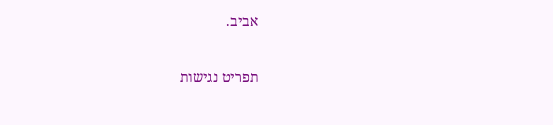אביב.

תפריט נגישות